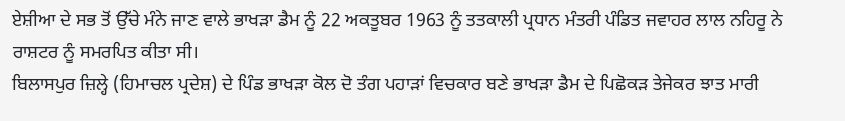ਏਸ਼ੀਆ ਦੇ ਸਭ ਤੋਂ ਉੱਚੇ ਮੰਨੇ ਜਾਣ ਵਾਲੇ ਭਾਖਡ਼ਾ ਡੈਮ ਨੂੰ 22 ਅਕਤੂਬਰ 1963 ਨੂੰ ਤਤਕਾਲੀ ਪ੍ਰਧਾਨ ਮੰਤਰੀ ਪੰਡਿਤ ਜਵਾਹਰ ਲਾਲ ਨਹਿਰੂ ਨੇ ਰਾਸ਼ਟਰ ਨੂੰ ਸਮਰਪਿਤ ਕੀਤਾ ਸੀ।
ਬਿਲਾਸਪੁਰ ਜ਼ਿਲ੍ਹੇ (ਹਿਮਾਚਲ ਪ੍ਰਦੇਸ਼) ਦੇ ਪਿੰਡ ਭਾਖਡ਼ਾ ਕੋਲ ਦੋ ਤੰਗ ਪਹਾਡ਼ਾਂ ਵਿਚਕਾਰ ਬਣੇ ਭਾਖਡ਼ਾ ਡੈਮ ਦੇ ਪਿਛੋਕਡ਼ ਤੇਜੇਕਰ ਝਾਤ ਮਾਰੀ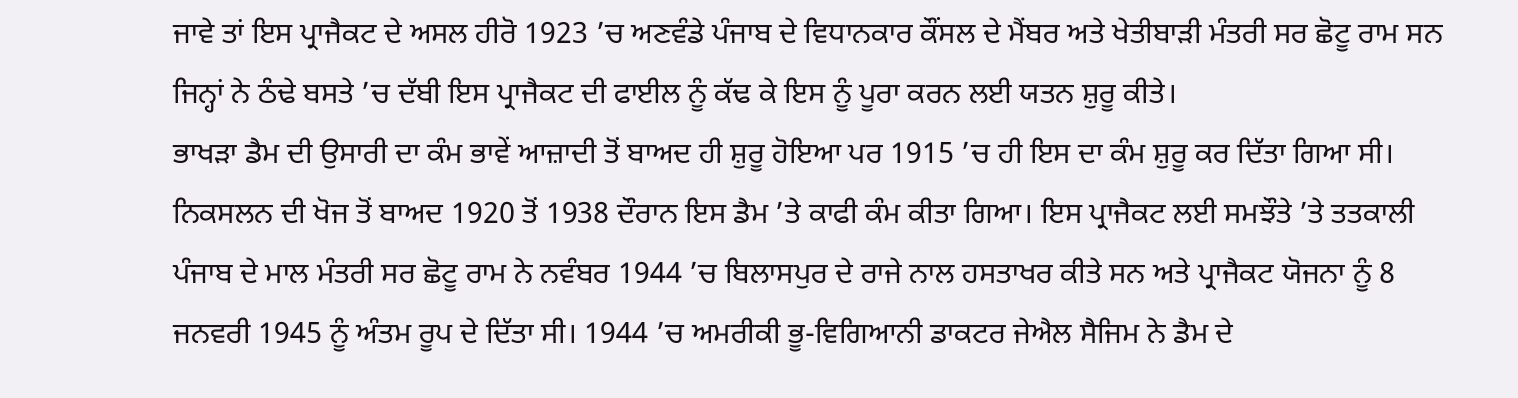ਜਾਵੇ ਤਾਂ ਇਸ ਪ੍ਰਾਜੈਕਟ ਦੇ ਅਸਲ ਹੀਰੋ 1923 ’ਚ ਅਣਵੰਡੇ ਪੰਜਾਬ ਦੇ ਵਿਧਾਨਕਾਰ ਕੌਂਸਲ ਦੇ ਮੈਂਬਰ ਅਤੇ ਖੇਤੀਬਾਡ਼ੀ ਮੰਤਰੀ ਸਰ ਛੋਟੂ ਰਾਮ ਸਨ ਜਿਨ੍ਹਾਂ ਨੇ ਠੰਢੇ ਬਸਤੇ ’ਚ ਦੱਬੀ ਇਸ ਪ੍ਰਾਜੈਕਟ ਦੀ ਫਾਈਲ ਨੂੰ ਕੱਢ ਕੇ ਇਸ ਨੂੰ ਪੂਰਾ ਕਰਨ ਲਈ ਯਤਨ ਸ਼ੁਰੂ ਕੀਤੇ।
ਭਾਖਡ਼ਾ ਡੈਮ ਦੀ ਉਸਾਰੀ ਦਾ ਕੰਮ ਭਾਵੇਂ ਆਜ਼ਾਦੀ ਤੋਂ ਬਾਅਦ ਹੀ ਸ਼ੁਰੂ ਹੋਇਆ ਪਰ 1915 ’ਚ ਹੀ ਇਸ ਦਾ ਕੰਮ ਸ਼ੁਰੂ ਕਰ ਦਿੱਤਾ ਗਿਆ ਸੀ। ਨਿਕਸਲਨ ਦੀ ਖੋਜ ਤੋਂ ਬਾਅਦ 1920 ਤੋਂ 1938 ਦੌਰਾਨ ਇਸ ਡੈਮ ’ਤੇ ਕਾਫੀ ਕੰਮ ਕੀਤਾ ਗਿਆ। ਇਸ ਪ੍ਰਾਜੈਕਟ ਲਈ ਸਮਝੌਤੇ ’ਤੇ ਤਤਕਾਲੀ ਪੰਜਾਬ ਦੇ ਮਾਲ ਮੰਤਰੀ ਸਰ ਛੋਟੂ ਰਾਮ ਨੇ ਨਵੰਬਰ 1944 ’ਚ ਬਿਲਾਸਪੁਰ ਦੇ ਰਾਜੇ ਨਾਲ ਹਸਤਾਖਰ ਕੀਤੇ ਸਨ ਅਤੇ ਪ੍ਰਾਜੈਕਟ ਯੋਜਨਾ ਨੂੰ 8 ਜਨਵਰੀ 1945 ਨੂੰ ਅੰਤਮ ਰੂਪ ਦੇ ਦਿੱਤਾ ਸੀ। 1944 ’ਚ ਅਮਰੀਕੀ ਭੂ-ਵਿਗਿਆਨੀ ਡਾਕਟਰ ਜੇਐਲ ਸੈਜਿਮ ਨੇ ਡੈਮ ਦੇ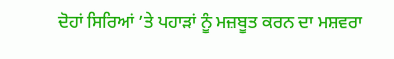ਦੋਹਾਂ ਸਿਰਿਆਂ ’ਤੇ ਪਹਾਡ਼ਾਂ ਨੂੰ ਮਜ਼ਬੂਤ ਕਰਨ ਦਾ ਮਸ਼ਵਰਾ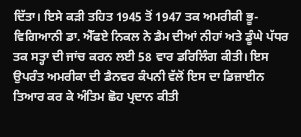ਦਿੱਤਾ। ਇਸੇ ਕਡ਼ੀ ਤਹਿਤ 1945 ਤੋਂ 1947 ਤਕ ਅਮਰੀਕੀ ਭੂ-ਵਿਗਿਆਨੀ ਡਾ. ਐੱਫਏ ਨਿਕਲ ਨੇ ਡੈਮ ਦੀਆਂ ਨੀਹਾਂ ਅਤੇ ਡੂੰਘੇ ਪੱਧਰ ਤਕ ਸਤ੍ਹਾ ਦੀ ਜਾਂਚ ਕਰਨ ਲਈ 58 ਵਾਰ ਡਰਿਲਿੰਗ ਕੀਤੀ। ਇਸ ਉਪਰੰਤ ਅਮਰੀਕਾ ਦੀ ਡੈਨਵਰ ਕੰਪਨੀ ਵੱਲੋਂ ਇਸ ਦਾ ਡਿਜ਼ਾਈਨ ਤਿਆਰ ਕਰ ਕੇ ਅੰਤਿਮ ਛੋਹ ਪ੍ਰਦਾਨ ਕੀਤੀ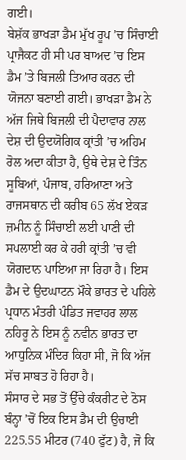ਗਈ।
ਬੇਸ਼ੱਕ ਭਾਖਡ਼ਾ ਡੈਮ ਮੁੱਖ ਰੂਪ ’ਚ ਸਿੰਚਾਈ ਪ੍ਰਾਜੈਕਟ ਹੀ ਸੀ ਪਰ ਬਾਅਦ ’ਚ ਇਸ ਡੈਮ ’ਤੇ ਬਿਜਲੀ ਤਿਆਰ ਕਰਨ ਦੀ ਯੋਜਨਾ ਬਣਾਈ ਗਈ। ਭਾਖਡ਼ਾ ਡੈਮ ਨੇ ਅੱਜ ਜਿਥੇ ਬਿਜਲੀ ਦੀ ਪੈਦਾਵਾਰ ਨਾਲ ਦੇਸ਼ ਦੀ ਉਦਯੋਗਿਕ ਕ੍ਰਾਂਤੀ ’ਚ ਅਹਿਮ ਰੋਲ ਅਦਾ ਕੀਤਾ ਹੈ, ਉਥੇ ਦੇਸ਼ ਦੇ ਤਿੰਨ ਸੂਬਿਆਂ, ਪੰਜਾਬ, ਹਰਿਆਣਾ ਅਤੇ ਰਾਜਸਥਾਨ ਦੀ ਕਰੀਬ 65 ਲੱਖ ਏਕਡ਼ ਜ਼ਮੀਨ ਨੂੰ ਸਿੰਚਾਈ ਲਈ ਪਾਣੀ ਦੀ ਸਪਲਾਈ ਕਰ ਕੇ ਹਰੀ ਕ੍ਰਾਂਤੀ ’ਚ ਵੀ ਯੋਗਦਾਨ ਪਾਇਆ ਜਾ ਰਿਹਾ ਹੈ। ਇਸ ਡੈਮ ਦੇ ਉਦਘਾਟਨ ਮੌਕੇ ਭਾਰਤ ਦੇ ਪਹਿਲੇ ਪ੍ਰਧਾਨ ਮੰਤਰੀ ਪੰਡਿਤ ਜਵਾਹਰ ਲਾਲ ਨਹਿਰੂ ਨੇ ਇਸ ਨੂੰ ਨਵੀਨ ਭਾਰਤ ਦਾ ਆਧੁਨਿਕ ਮੰਦਿਰ ਕਿਹਾ ਸੀ, ਜੋ ਕਿ ਅੱਜ ਸੱਚ ਸਾਬਤ ਹੋ ਰਿਹਾ ਹੈ।
ਸੰਸਾਰ ਦੇ ਸਭ ਤੋਂ ਉੱਚੇ ਕੰਕਰੀਟ ਦੇ ਠੋਸ ਬੰਨ੍ਹਾ ’ਚੋਂ ਇਕ ਇਸ ਡੈਮ ਦੀ ਉਚਾਈ 225.55 ਮੀਟਰ (740 ਫੁੱਟ) ਹੈ, ਜੋ ਕਿ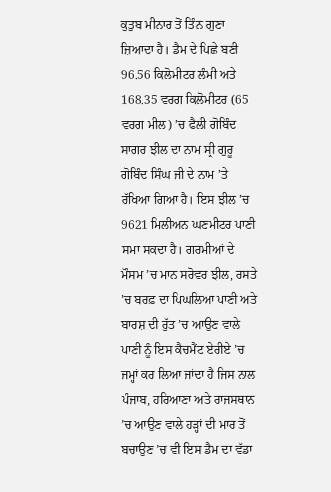ਕੁਤੁਬ ਮੀਨਾਰ ਤੋਂ ਤਿੰਨ ਗੁਣਾ ਜ਼ਿਆਦਾ ਹੈ। ਡੈਮ ਦੇ ਪਿਛੇ ਬਣੀ 96.56 ਕਿਲੋਮੀਟਰ ਲੰਮੀ ਅਤੇ 168.35 ਵਰਗ ਕਿਲੋਮੀਟਰ (65 ਵਰਗ ਮੀਲ) ’ਚ ਫੈਲੀ ਗੋਬਿੰਦ ਸਾਗਰ ਝੀਲ ਦਾ ਨਾਮ ਸ੍ਰੀ ਗੁਰੂ ਗੋਬਿੰਦ ਸਿੰਘ ਜੀ ਦੇ ਨਾਮ ’ਤੇ ਰੱਖਿਆ ਗਿਆ ਹੈ। ਇਸ ਝੀਲ ’ਚ 9621 ਮਿਲੀਅਨ ਘਣਮੀਟਰ ਪਾਣੀ ਸਮਾ ਸਕਦਾ ਹੈ। ਗਰਮੀਆਂ ਦੇ ਮੌਸਮ ’ਚ ਮਾਨ ਸਰੋਵਰ ਝੀਲ, ਰਸਤੇ ’ਚ ਬਰਫ਼ ਦਾ ਪਿਘਲਿਆ ਪਾਣੀ ਅਤੇ ਬਾਰਸ਼ ਦੀ ਰੁੱਤ ’ਚ ਆਉਣ ਵਾਲੇ ਪਾਣੀ ਨੂੰ ਇਸ ਕੈਚਮੈਂਟ ਏਰੀਏ ’ਚ ਜਮ੍ਹਾਂ ਕਰ ਲਿਆ ਜਾਂਦਾ ਹੈ ਜਿਸ ਨਾਲ ਪੰਜਾਬ, ਹਰਿਆਣਾ ਅਤੇ ਰਾਜਸਥਾਨ ’ਚ ਆਉਣ ਵਾਲੇ ਹਡ਼੍ਹਾਂ ਦੀ ਮਾਰ ਤੋਂ ਬਚਾਉਣ ’ਚ ਵੀ ਇਸ ਡੈਮ ਦਾ ਵੱਡਾ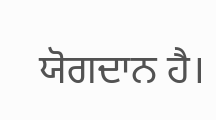ਯੋਗਦਾਨ ਹੈ।